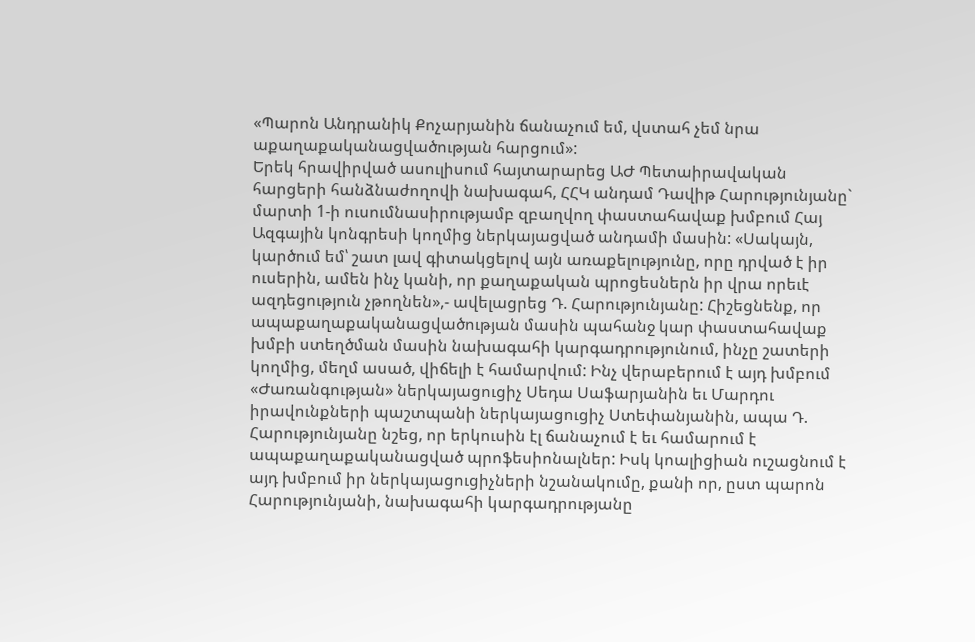«Պարոն Անդրանիկ Քոչարյանին ճանաչում եմ, վստահ չեմ նրա աքաղաքականացվածության հարցում»:
Երեկ հրավիրված ասուլիսում հայտարարեց ԱԺ Պետաիրավական հարցերի հանձնաժողովի նախագահ, ՀՀԿ անդամ Դավիթ Հարությունյանը` մարտի 1-ի ուսումնասիրությամբ զբաղվող փաստահավաք խմբում Հայ Ազգային կոնգրեսի կողմից ներկայացված անդամի մասին: «Սակայն, կարծում եմ՝ շատ լավ գիտակցելով այն առաքելությունը, որը դրված է իր ուսերին, ամեն ինչ կանի, որ քաղաքական պրոցեսներն իր վրա որեւէ ազդեցություն չթողնեն»,- ավելացրեց Դ. Հարությունյանը: Հիշեցնենք, որ ապաքաղաքականացվածության մասին պահանջ կար փաստահավաք խմբի ստեղծման մասին նախագահի կարգադրությունում, ինչը շատերի կողմից, մեղմ ասած, վիճելի է համարվում: Ինչ վերաբերում է այդ խմբում «Ժառանգության» ներկայացուցիչ Սեդա Սաֆարյանին եւ Մարդու իրավունքների պաշտպանի ներկայացուցիչ Ստեփանյանին, ապա Դ. Հարությունյանը նշեց, որ երկուսին էլ ճանաչում է եւ համարում է ապաքաղաքականացված պրոֆեսիոնալներ: Իսկ կոալիցիան ուշացնում է այդ խմբում իր ներկայացուցիչների նշանակումը, քանի որ, ըստ պարոն Հարությունյանի, նախագահի կարգադրությանը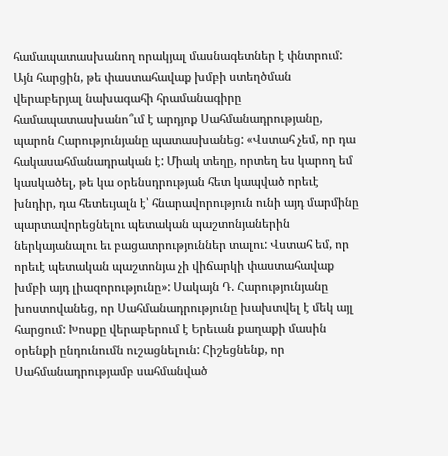համապատասխանող որակյալ մասնագետներ է փնտրում: Այն հարցին, թե փաստահավաք խմբի ստեղծման վերաբերյալ նախագահի հրամանագիրը համապատասխանո՞ւմ է արդյոք Սահմանադրությանը, պարոն Հարությունյանը պատասխանեց: «Վստահ չեմ, որ դա հակասահմանադրական է: Միակ տեղը, որտեղ ես կարող եմ կասկածել, թե կա օրենսդրության հետ կապված որեւէ խնդիր, դա հետեւյալն է՝ հնարավորություն ունի այդ մարմինը պարտավորեցնելու պետական պաշտոնյաներին ներկայանալու եւ բացատրություններ տալու: Վստահ եմ, որ որեւէ պետական պաշտոնյա չի վիճարկի փաստահավաք խմբի այդ լիազորությունը»: Սակայն Դ. Հարությունյանը խոստովանեց, որ Սահմանադրությունը խախտվել է մեկ այլ հարցում: Խոսքը վերաբերում է Երեւան քաղաքի մասին օրենքի ընդունումն ուշացնելուն: Հիշեցնենք, որ Սահմանադրությամբ սահմանված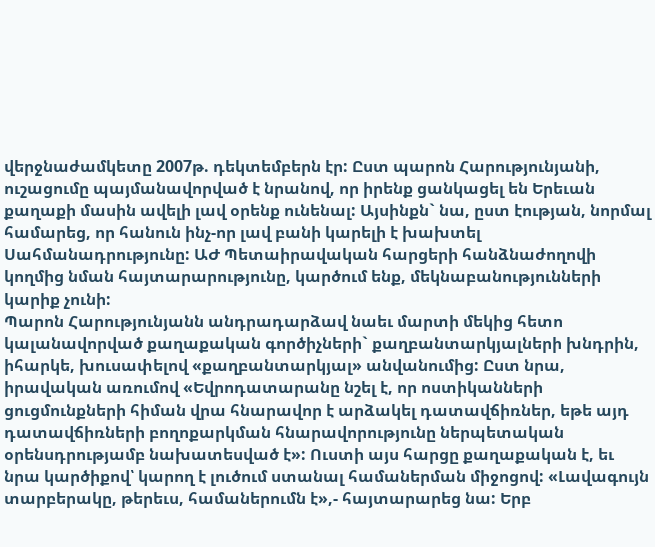վերջնաժամկետը 2007թ. դեկտեմբերն էր: Ըստ պարոն Հարությունյանի, ուշացումը պայմանավորված է նրանով, որ իրենք ցանկացել են Երեւան քաղաքի մասին ավելի լավ օրենք ունենալ: Այսինքն` նա, ըստ էության, նորմալ համարեց, որ հանուն ինչ-որ լավ բանի կարելի է խախտել Սահմանադրությունը: ԱԺ Պետաիրավական հարցերի հանձնաժողովի կողմից նման հայտարարությունը, կարծում ենք, մեկնաբանությունների կարիք չունի:
Պարոն Հարությունյանն անդրադարձավ նաեւ մարտի մեկից հետո կալանավորված քաղաքական գործիչների` քաղբանտարկյալների խնդրին, իհարկե, խուսափելով «քաղբանտարկյալ» անվանումից: Ըստ նրա, իրավական առումով «Եվրոդատարանը նշել է, որ ոստիկանների ցուցմունքների հիման վրա հնարավոր է արձակել դատավճիռներ, եթե այդ դատավճիռների բողոքարկման հնարավորությունը ներպետական օրենսդրությամբ նախատեսված է»: Ուստի այս հարցը քաղաքական է, եւ նրա կարծիքով՝ կարող է լուծում ստանալ համաներման միջոցով: «Լավագույն տարբերակը, թերեւս, համաներումն է»,- հայտարարեց նա: Երբ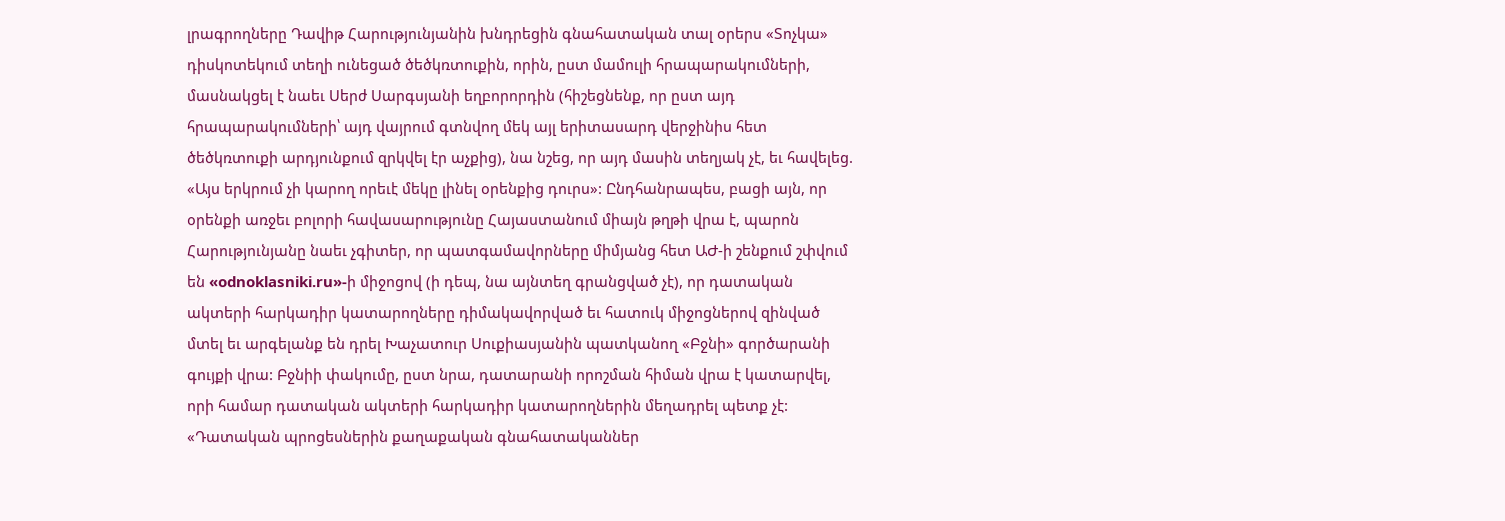լրագրողները Դավիթ Հարությունյանին խնդրեցին գնահատական տալ օրերս «Տոչկա» դիսկոտեկում տեղի ունեցած ծեծկռտուքին, որին, ըստ մամուլի հրապարակումների, մասնակցել է նաեւ Սերժ Սարգսյանի եղբորորդին (հիշեցնենք, որ ըստ այդ հրապարակումների՝ այդ վայրում գտնվող մեկ այլ երիտասարդ վերջինիս հետ ծեծկռտուքի արդյունքում զրկվել էր աչքից), նա նշեց, որ այդ մասին տեղյակ չէ, եւ հավելեց. «Այս երկրում չի կարող որեւէ մեկը լինել օրենքից դուրս»: Ընդհանրապես, բացի այն, որ օրենքի առջեւ բոլորի հավասարությունը Հայաստանում միայն թղթի վրա է, պարոն Հարությունյանը նաեւ չգիտեր, որ պատգամավորները միմյանց հետ ԱԺ-ի շենքում շփվում են «odnoklasniki.ru»-ի միջոցով (ի դեպ, նա այնտեղ գրանցված չէ), որ դատական ակտերի հարկադիր կատարողները դիմակավորված եւ հատուկ միջոցներով զինված մտել եւ արգելանք են դրել Խաչատուր Սուքիասյանին պատկանող «Բջնի» գործարանի գույքի վրա: Բջնիի փակումը, ըստ նրա, դատարանի որոշման հիման վրա է կատարվել, որի համար դատական ակտերի հարկադիր կատարողներին մեղադրել պետք չէ: «Դատական պրոցեսներին քաղաքական գնահատականներ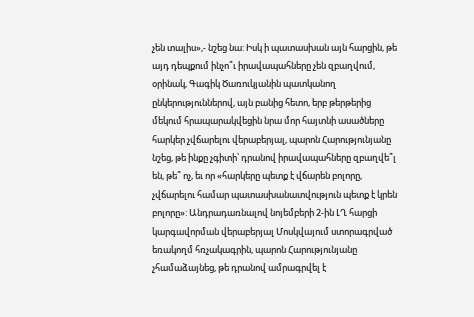չեն տալիս»,- նշեց նա: Իսկ ի պատասխան այն հարցին, թե այդ դեպքում ինչո՞ւ իրավապահները չեն զբաղվում, օրինակ, Գագիկ Ծառուկյանին պատկանող ընկերություններով, այն բանից հետո, երբ թերթերից մեկում հրապարակվեցին նրա մոր հայտնի ասածները հարկեր չվճարելու վերաբերյալ, պարոն Հարությունյանը նշեց, թե ինքը չգիտի՝ դրանով իրավապահները զբաղվե՞լ են, թե՞ ոչ, եւ որ «հարկերը պետք է վճարեն բոլորը, չվճարելու համար պատասխանատվություն պետք է կրեն բոլորը»: Անդրադառնալով նոյեմբերի 2-ին ԼՂ հարցի կարգավորման վերաբերյալ Մոսկվայում ստորագրված եռակողմ հռչակագրին, պարոն Հարությունյանը չհամաձայնեց, թե դրանով ամրագրվել է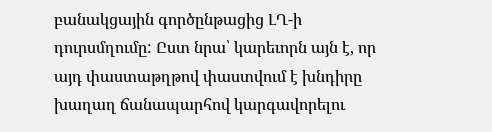բանակցային գործընթացից ԼՂ-ի դուրսմղումը: Ըստ նրա՝ կարեւորն այն է, որ այդ փաստաթղթով փաստվում է խնդիրը խաղաղ ճանապարհով կարգավորելու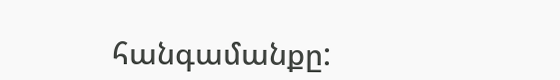հանգամանքը: